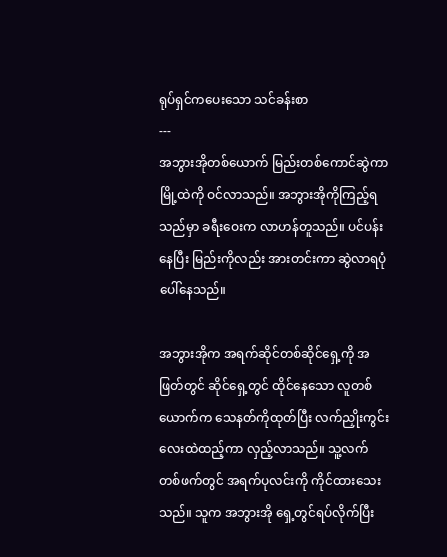ရုပ်ရှင်ကပေးသော သင်ခန်းစာ
---
အဘွားအိုတစ်ယောက် မြည်းတစ်ကောင်ဆွဲကာ မြို့ထဲကို ဝင်လာသည်။ အဘွားအိုကိုကြည့်ရသည်မှာ ခရီးဝေးက လာဟန်တူသည်။ ပင်ပန်းနေပြီး မြည်းကိုလည်း အားတင်းကာ ဆွဲလာရပုံပေါ်နေသည်။

အဘွားအိုက အရက်ဆိုင်တစ်ဆိုင်ရှေ့ကို အဖြတ်တွင် ဆိုင်ရှေ့တွင် ထိုင်နေသော လူတစ်ယောက်က သေနတ်ကိုထုတ်ပြီး လက်ညှိုးကွင်းလေးထဲထည့်ကာ လှည့်လာသည်။ သူ့လက်တစ်ဖက်တွင် အရက်ပုလင်းကို ကိုင်ထားသေးသည်။ သူက အဘွားအို ရှေ့တွင်ရပ်လိုက်ပြီး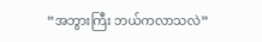“အဘွားကြီး ဘယ်ကလာသလဲ”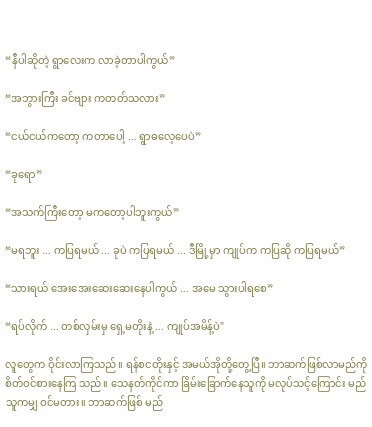“နီပါဆိုတဲ့ ရွာလေးက လာခဲ့တာပါကွယ်”

“အဘွားကြီး ခင်ဗျား ကတတ်သလား”

“ငယ်ငယ်ကတော့ ကတာပေါ့ ... ရွာဓလေ့ပေပဲ”

“ခုရော”

“အသက်ကြီးတော့ မကတော့ပါဘူးကွယ်”

“မရဘူး ... ကပြရမယ် ... ခုပဲ ကပြရမယ် ... ဒီမြို့မှာ ကျုပ်က ကပြဆို ကပြရမယ်”

“သားရယ် အေးအေးဆေးဆေးနေပါကွယ် ... အမေ သွားပါရစေ”

“ရပ်လိုက် ... တစ်လှမ်းမှ ရှေ့မတိုးနဲ့ ... ကျုပ်အမိန့်ပဲ"

လူတွေက ဝိုင်းလာကြသည်။ ရန်စငတိုးနှင့် အမယ်အိုတို့တွေ့ပြီ။ ဘာဆက်ဖြစ်လာမည်ကို စိတ်ဝင်စားနေကြ သည်။ သေနတ်ကိုင်ကာ ခြိမ်းခြောက်နေသူကို မလုပ်သင့်ကြောင်း မည်သူကမျှ ဝင်မတား။ ဘာဆက်ဖြစ် မည်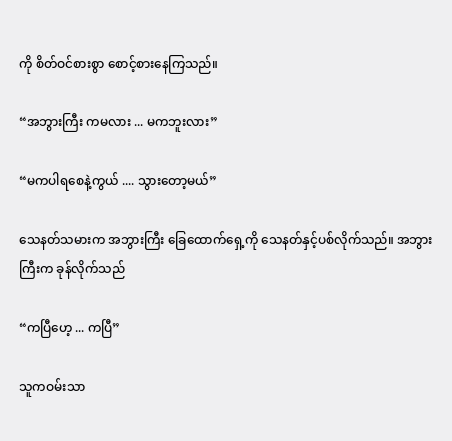ကို စိတ်ဝင်စားစွာ စောင့်စားနေကြသည်။

“အဘွားကြီး ကမလား ... မကဘူးလား”

“မကပါရစေနဲ့ကွယ် .... သွားတော့မယ်”

သေနတ်သမားက အဘွားကြီး ခြေထောက်ရှေ့ကို သေနတ်နှင့်ပစ်လိုက်သည်။ အဘွားကြီးက ခုန်လိုက်သည်

“ကပြီဟေ့ ... ကပြီ”

သူကဝမ်းသာ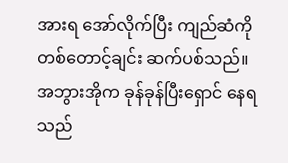အားရ အော်လိုက်ပြီး ကျည်ဆံကို တစ်တောင့်ချင်း ဆက်ပစ်သည်။ အဘွားအိုက ခုန်ခုန်ပြီးရှောင် နေရသည်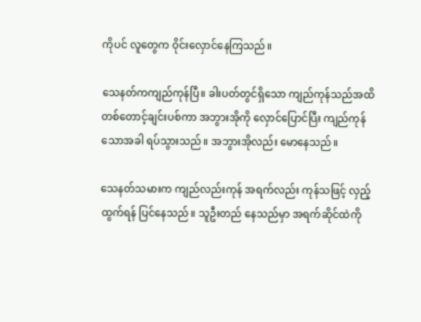ကိုပင် လူတွေက ဝိုင်းလှောင်နေကြသည်။

သေနတ်ကကျည်ကုန်ပြီ။ ခါးပတ်တွင်ရှိသော ကျည်ကုန်သည်အထိ တစ်တောင့်ချင်းပစ်ကာ အဘွားအိုကို လှောင်ပြောင်ပြီး ကျည်ကုန်သောအခါ ရပ်သွားသည်။ အဘွားအိုလည်း မောနေသည်။

သေနတ်သမားက ကျည်လည်းကုန် အရက်လည်း ကုန်သဖြင့် လှည့်ထွက်ရန် ပြင်နေသည်။ သူဦးတည် နေသည်မှာ အရက်ဆိုင်ထဲကို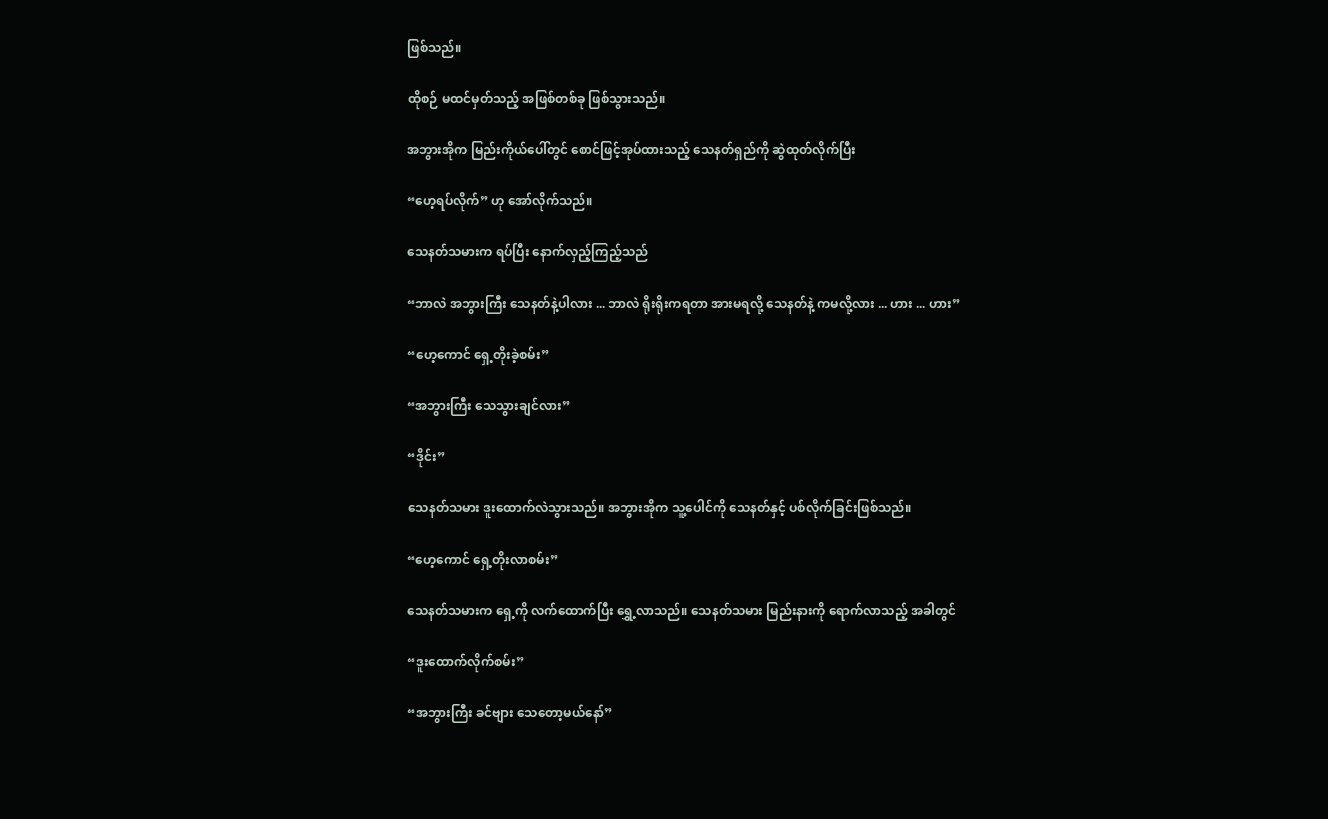ဖြစ်သည်။

ထိုစဉ် မထင်မှတ်သည့် အဖြစ်တစ်ခု ဖြစ်သွားသည်။

အဘွားအိုက မြည်းကိုယ်ပေါ်တွင် စောင်ဖြင့်အုပ်ထားသည့် သေနတ်ရှည်ကို ဆွဲထုတ်လိုက်ပြီး

“ဟေ့ရပ်လိုက်” ဟု အော်လိုက်သည်။

သေနတ်သမားက ရပ်ပြီး နောက်လှည့်ကြည့်သည်

“ဘာလဲ အဘွားကြီး သေနတ်နဲ့ပါလား ... ဘာလဲ ရိုးရိုးကရတာ အားမရလို့ သေနတ်နဲ့ ကမလို့လား ... ဟား ... ဟား”

“ဟေ့ကောင် ရှေ့တိုးခဲ့စမ်း”

“အဘွားကြီး သေသွားချင်လား”

“ဒိုင်း”

သေနတ်သမား ဒူးထောက်လဲသွားသည်။ အဘွားအိုက သူ့ပေါင်ကို သေနတ်နှင့် ပစ်လိုက်ခြင်းဖြစ်သည်။

“ဟေ့ကောင် ရှေ့တိုးလာစမ်း”

သေနတ်သမားက ရှေ့ကို လက်ထောက်ပြီး ရွှေ့လာသည်။ သေနတ်သမား မြည်းနားကို ရောက်လာသည့် အခါတွင်

“ဒူးထောက်လိုက်စမ်း”

“အဘွားကြီး ခင်ဗျား သေတော့မယ်နော်”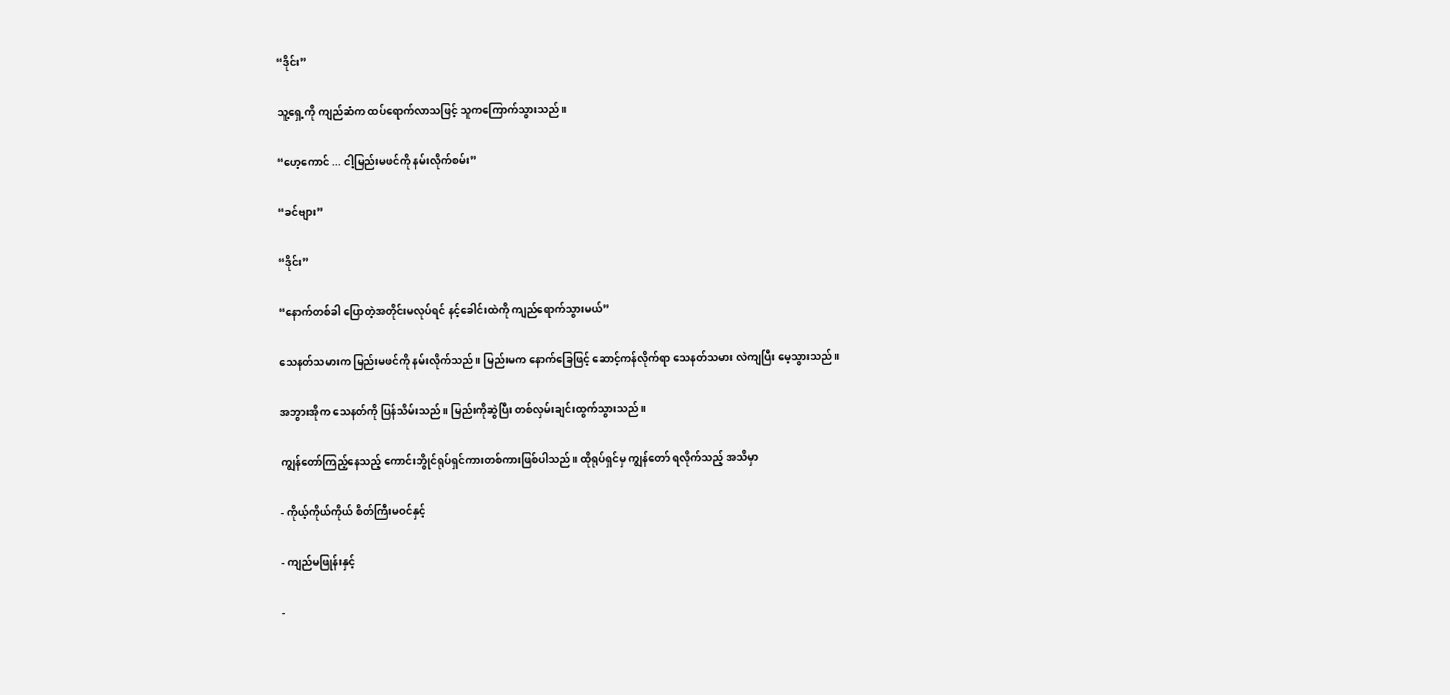“ဒိုင်း”

သူ့ရှေ့ကို ကျည်ဆံက ထပ်ရောက်လာသဖြင့် သူကကြောက်သွားသည်။

“ဟေ့ကောင် ... ငါ့မြည်းမဖင်ကို နမ်းလိုက်စမ်း”

“ခင်ဗျား”

“ဒိုင်း”

“နောက်တစ်ခါ ပြောတဲ့အတိုင်းမလုပ်ရင် နင့်ခေါင်းထဲကို ကျည်ရောက်သွားမယ်”

သေနတ်သမားက မြည်းမဖင်ကို နမ်းလိုက်သည်။ မြည်းမက နောက်ခြေဖြင့် ဆောင့်ကန်လိုက်ရာ သေနတ်သမား လဲကျပြီး မေ့သွားသည်။

အဘွားအိုက သေနတ်ကို ပြန်သိမ်းသည်။ မြည်းကိုဆွဲပြီး တစ်လှမ်းချင်းထွက်သွားသည်။

ကျွန်တော်ကြည့်နေသည့် ကောင်းဘွိုင်ရုပ်ရှင်ကားတစ်ကားဖြစ်ပါသည်။ ထိုရုပ်ရှင်မှ ကျွန်တော် ရလိုက်သည့် အသိမှာ

- ကိုယ့်ကိုယ်ကိုယ် စိတ်ကြီးမဝင်နှင့်

- ကျည်မဖြုန်းနှင့်

-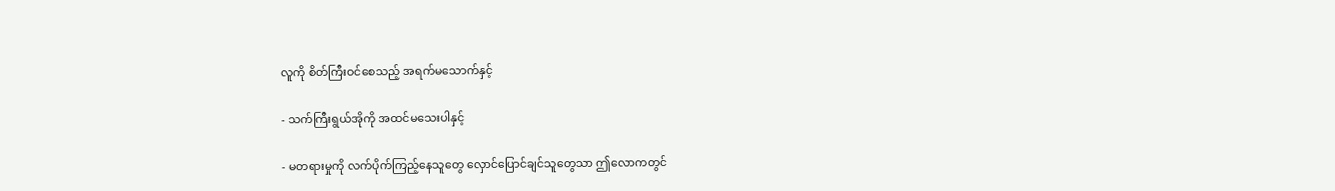လူကို စိတ်ကြီးဝင်စေသည့် အရက်မသောက်နှင့်

- သက်ကြီးရွယ်အိုကို အထင်မသေးပါနှင့်

- မတရားမှုကို လက်ပိုက်ကြည့်နေသူတွေ လှောင်ပြောင်ချင်သူတွေသာ ဤလောကတွင်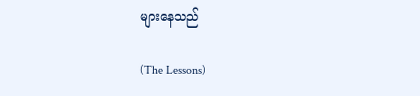များနေသည်

(The Lessons)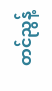တင်ညွန့်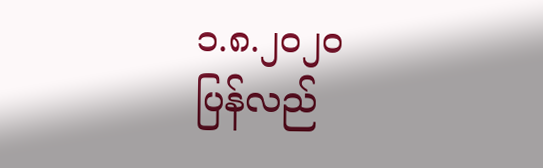၁.၈.၂၀၂၀
ပြန်လည်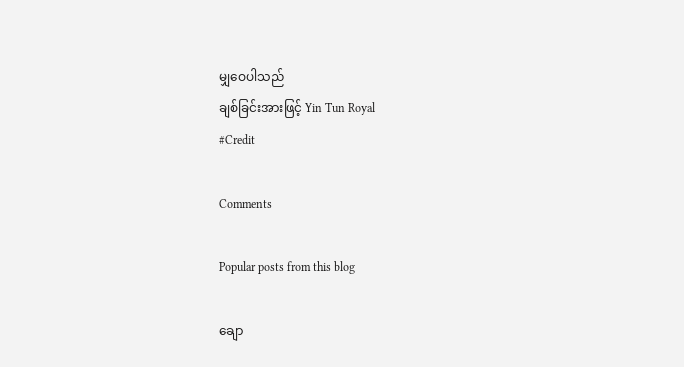မျှဝေပါသည်
ချစ်ခြင်းအားဖြင့် Yin Tun Royal
#Credit

Comments

Popular posts from this blog

ချော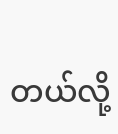တယ်လို့